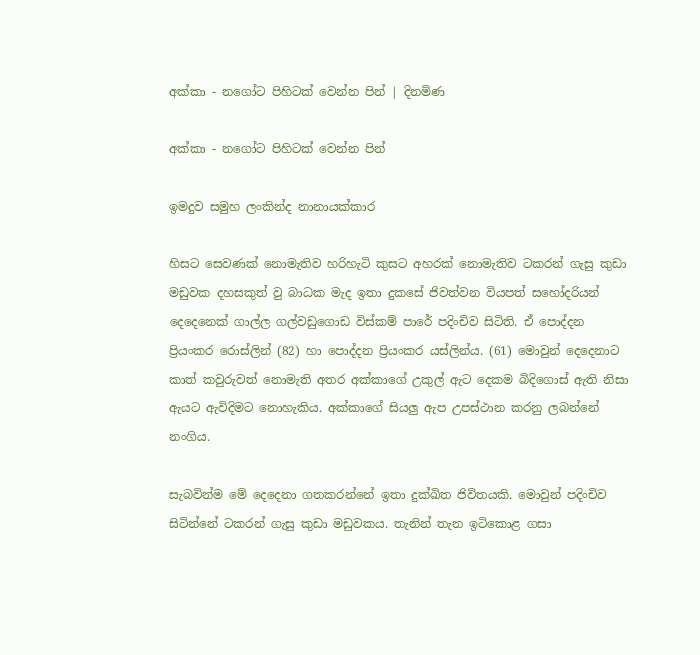අක්කා - නගෝට පිහිටක් වෙන්න පින් | දිනමිණ

අක්කා - නගෝට පිහිටක් වෙන්න පින්

ඉමදුව සමුහ ලංකින්ද නානායක්කාර

හිසට සෙවණක් නොමැතිව හරිහැටි කුසට අහරක් නොමැතිව ටකරන් ගැසු කුඩා මඩුවක දහසකුත් වු බාධක මැද ඉතා දුකසේ ජිවත්වන වියපත් සහෝදරියන් දෙදෙනෙක් ගාල්ල ගල්වඩුගොඩ විස්කම් පාරේ පදිංචිව සිටිති. ඒ පොද්දන ප්‍රියංකර රොස්ලින් (82) හා පොද්දන ප්‍රියංකර යස්ලින්ය. (61) මොවුන් දෙදෙනාට කාත් කවුරුවත් නොමැති අතර අක්කාගේ උකුල් ඇට දෙකම බිදිගොස් ඇති නිසා ඇයට ඇවිදිමට නොහැකිය. අක්කාගේ සියලු ඇප උපස්ථාන කරනු ලබන්නේ නංගිය.

සැබවින්ම මේ දෙදෙනා ගතකරන්නේ ඉතා දුක්ඛිත ජිවිතයකි. මොවුන් පදිංචිව සිටින්නේ ටකරන් ගැසු කුඩා මඩුවකය. තැනින් තැන ඉටිකොළ ගසා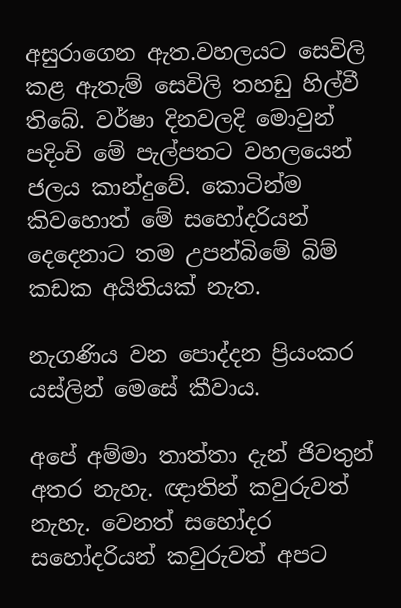අසුරාගෙන ඇත.වහලයට සෙවිලි කළ ඇතැම් සෙවිලි තහඩු හිල්වී තිබේ. වර්ෂා දිනවලදි මොවුන් පදිංචි මේ පැල්පතට වහලයෙන් ජලය කාන්දුවේ. කොටින්ම කිවහොත් මේ සහෝදරියන් දෙදෙනාට තම උපන්බිමේ බිම් කඩක අයිතියක් නැත.

නැගණිය වන පොද්දන ප්‍රියංකර යස්ලින් මෙසේ කීවාය.

අපේ අම්මා තාත්තා දැන් ජිවතුන් අතර නැහැ. ඥාතින් කවුරුවත් නැහැ. වෙනත් සහෝදර සහෝදරියන් කවුරුවත් අපට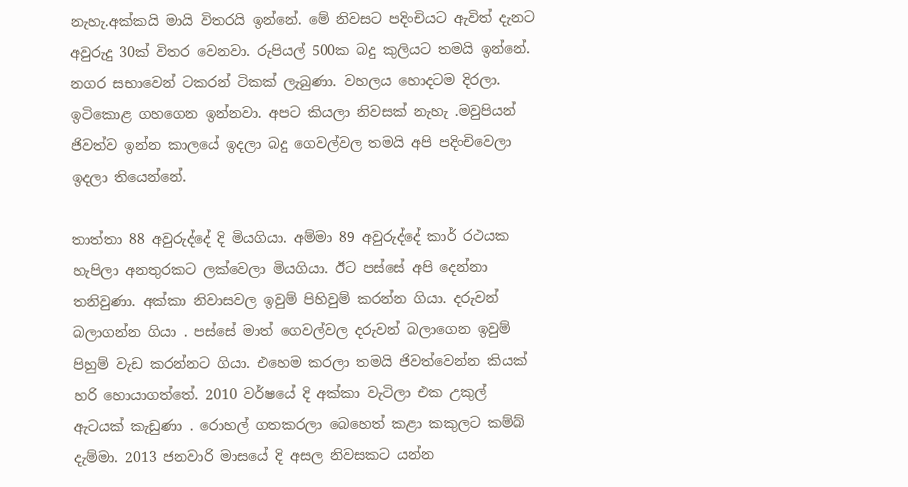නැහැ.අක්කයි මායි විතරයි ඉන්නේ. මේ නිවසට පදිංචියට ඇවිත් දැනට අවුරුදු 30ක් විතර වෙනවා. රුපියල් 500ක බදු කුලියට තමයි ඉන්නේ. නගර සභාවෙන් ටකරන් ටිකක් ලැබුණා. වහලය හොදටම දිරලා. ඉටිකොළ ගහගෙන ඉන්නවා. අපට කියලා නිවසක් නැහැ .මවුපියන් ජිවත්ව ඉන්න කාලයේ ඉදලා බදු ගෙවල්වල තමයි අපි පදිංචිවෙලා ඉදලා තියෙන්නේ.

තාත්තා 88 අවුරුද්දේ දි මියගියා. අම්මා 89 අවුරුද්දේ කාර් රථයක හැපිලා අනතුරකට ලක්වෙලා මියගියා. ඊට පස්සේ අපි දෙන්නා තනිවුණා. අක්කා නිවාසවල ඉවුම් පිහිවුම් කරන්න ගියා. දරුවන් බලාගන්න ගියා . පස්සේ මාත් ගෙවල්වල දරුවන් බලාගෙන ඉවුම් පිහුම් වැඩ කරන්නට ගියා. එහෙම කරලා තමයි ජිවත්වෙන්න කියක් හරි හොයාගත්තේ. 2010 වර්ෂයේ දි අක්කා වැටිලා එක උකුල් ඇටයක් කැඩුණා . රොහල් ගතකරලා බෙහෙත් කළා කකුලට කම්බ් දැම්මා. 2013 ජනවාරි මාසයේ දි අසල නිවසකට යන්න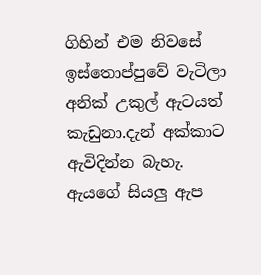ගිහින් එම නිවසේ ඉස්තොප්පුවේ වැටිලා අනික් උකුල් ඇටයත් කැඩුනා.දැන් අක්කාට ඇවිදින්න බැහැ. ඇයගේ සියලු ඇප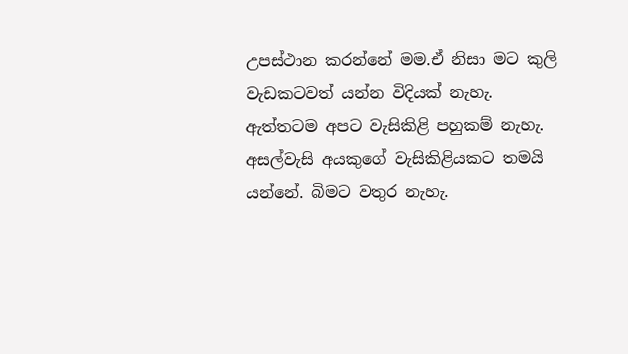උපස්ථාන කරන්නේ මම.ඒ නිසා මට කුලි වැඩකටවත් යන්න විදියක් නැහැ. ඇත්තටම අපට වැසිකිළි පහුකම් නැහැ. අසල්වැසි අයකුගේ වැසිකිළියකට තමයි යන්නේ. බිමට වතුර නැහැ.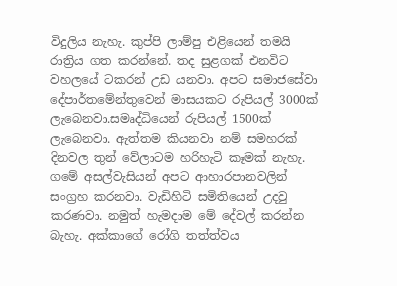විදුලිය නැහැ. කුප්පි ලාම්පු එළියෙන් තමයි රාත්‍රිය ගත කරන්නේ. තද සුළගක් එනවිට වහලයේ ටකරන් උඩ යනවා. අපට සමාජසේවා දේපාර්තමේන්තුවෙන් මාසයකට රුපියල් 3000ක් ලැබෙනවා.සමෘද්ධියෙන් රුපියල් 1500ක් ලැබෙනවා. ඇත්තම කියනවා නම් සමහරක් දිනවල තුන් වේලාටම හරිහැටි කෑමක් නැහැ. ගමේ අසල්වැසියන් අපට ආහාරපානවලින් සංග්‍රහ කරනවා. වැඩිහිටි සමිතියෙන් උදවු කරණවා. නමුත් හැමදාම මේ දේවල් කරන්න බැහැ. අක්කාගේ රෝගි තත්ත්වය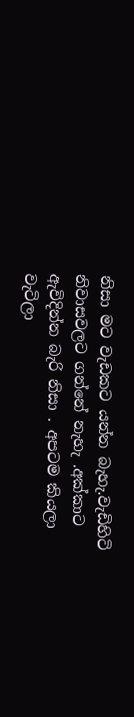නිසා මට වැඩකට යන්න බැහැ.වැඩිහිටි නිවාසවලට ගන්නේ නැහැ .අක්කාට ඇවිදින්න බැරි නිසා . අපටම කියලා වැටිලා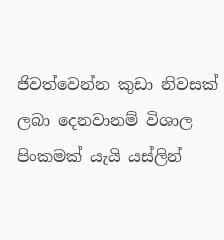ජිවත්වෙන්න කුඩා නිවසක් ලබා දෙනවානම් විශාල පිංකමක් යැයි යස්ලින්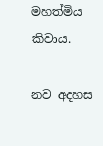මහත්මිය කිවාය.

නව අදහස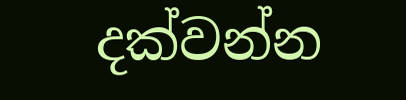දක්වන්න